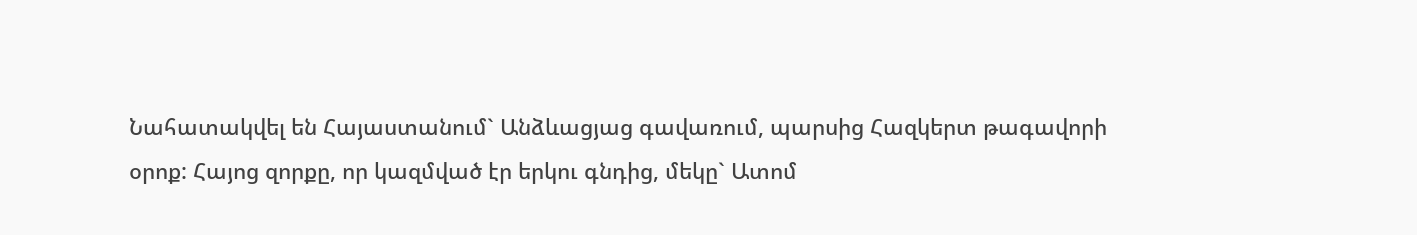Նահատակվել են Հայաստանում` Անձևացյաց գավառում, պարսից Հազկերտ թագավորի օրոք: Հայոց զորքը, որ կազմված էր երկու գնդից, մեկը` Ատոմ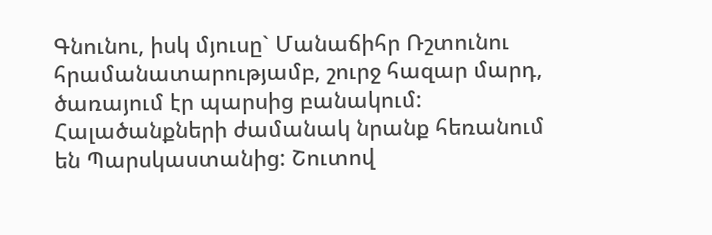Գնունու, իսկ մյուսը` Մանաճիհր Ռշտունու հրամանատարությամբ, շուրջ հազար մարդ, ծառայում էր պարսից բանակում: Հալածանքների ժամանակ նրանք հեռանում են Պարսկաստանից: Շուտով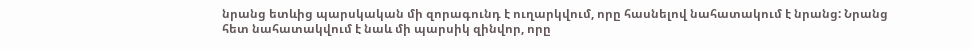նրանց ետևից պարսկական մի զորագունդ է ուղարկվում, որը հասնելով նահատակում է նրանց: Նրանց հետ նահատակվում է նաև մի պարսիկ զինվոր, որը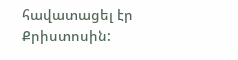հավատացել էր Քրիստոսին: